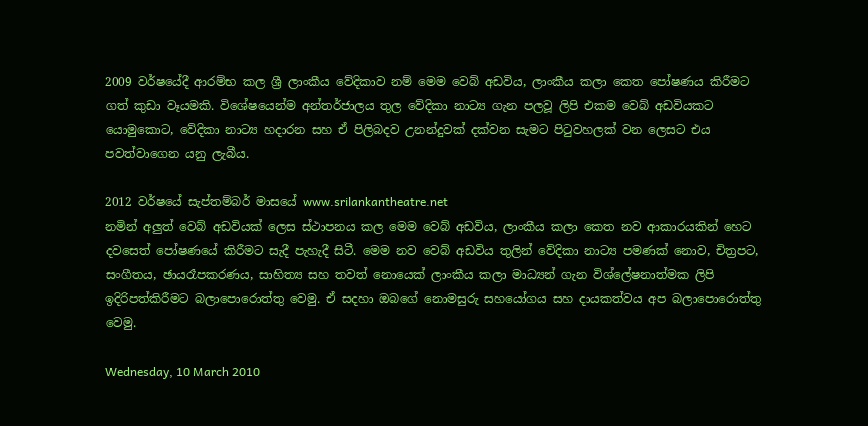2009 වර්ෂයේදී ආරම්භ කල ශ්‍රී ලාංකීය වේදිකාව නම් මෙම වෙබ් අඩවිය, ලාංකීය කලා කෙත පෝෂණය කිරීමට ගත් කුඩා වෑයමකි. විශේෂයෙන්ම අන්තර්ජාලය තුල වේදිකා නාට්‍ය ගැන පලවූ ලිපි එකම වෙබ් අඩවියකට යොමුකොට, වේදිකා නාට්‍ය හදාරන සහ ඒ පිලිබදව උනන්දුවක් දක්වන සැමට පිටුවහලක් වන ලෙසට එය පවත්වාගෙන යනු ලැබීය.

2012 වර්ෂයේ සැප්තම්බර් මාසයේ www.srilankantheatre.net
නමින් අලුත් වෙබ් අඩවියක් ලෙස ස්ථාපනය කල මෙම වෙබ් අඩවිය, ලාංකීය කලා කෙත නව ආකාරයකින් හෙට දවසෙත් පෝෂණයේ කිරීමට සැදී පැහැදී සිටී. මෙම නව වෙබ් අඩවිය තුලින් වේදිකා නාට්‍ය පමණක් නොව, චිත්‍රපට, සංගීතය, ඡායරෑපකරණය, සාහිත්‍ය සහ තවත් නොයෙක් ලාංකීය කලා මාධ්‍යන් ගැන විශ්ලේෂනාත්මක ලිපි ඉදිරිපත්කිරීමට බලාපොරොත්තු වෙමු. ඒ සදහා ඔබගේ නොමසුරු සහයෝගය සහ දායකත්වය අප බලාපොරොත්තු වෙමු.

Wednesday, 10 March 2010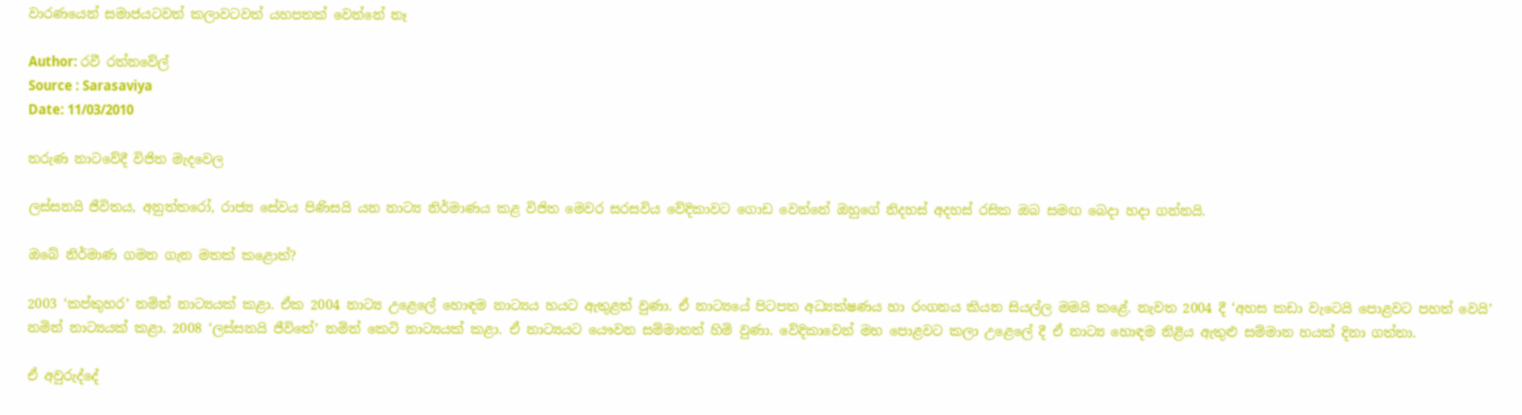වාරණයෙන් සමාජයටවත් කලාවටවත් යහපතක් වෙන්නේ නෑ

Author: රවී රත්නවේල්
Source : Sarasaviya
Date: 11/03/2010

තරුණ නාටවේදී විජිත මැදවෙල

ලස්සනයි ජීවිතය, අනුත්තරෝ, රාජ්‍ය සේවය පිණිසයි යන නාට්‍ය නිර්මාණය කළ විජිත මෙවර සරසවිය වේදිකාවට ගොඩ වෙන්නේ ඔහුගේ නිදහස් අදහස් රසික ඔබ සමඟ බෙදා හදා ගන්නයි.

ඔබේ නිර්මාණ ගමන ගැන මතක් කළොත්?

2003 ‘කප්කුහර’ නමින් නාට්‍යයක් කළා. ඒක 2004 නාට්‍ය උළෙලේ හොඳම නාට්‍යය හයට ඇතුළත් වුණා. ඒ නාට්‍යයේ පිටපත අධ්‍යක්ෂණය හා රංගනය කියන සියල්ල මමයි කළේ. නැවත 2004 දී ‘අහස කඩා වැටෙයි පොළවට පහත් වෙයි’ නමින් නාට්‍යයක් කළා. 2008 ‘ලස්සනයි ජීවිතේ’ නමින් කෙටි නාට්‍යයක් කළා. ඒ නාට්‍යයට යෞවන සම්මානත් හිමි වුණා. වේදිකාවෙන් මහ පොළවට කලා උළෙලේ දී ඒ නාට්‍ය හොඳම නිළිය ඇතුළු සම්මාන හයක් දිනා ගත්තා.

ඒ අවුරුද්දේ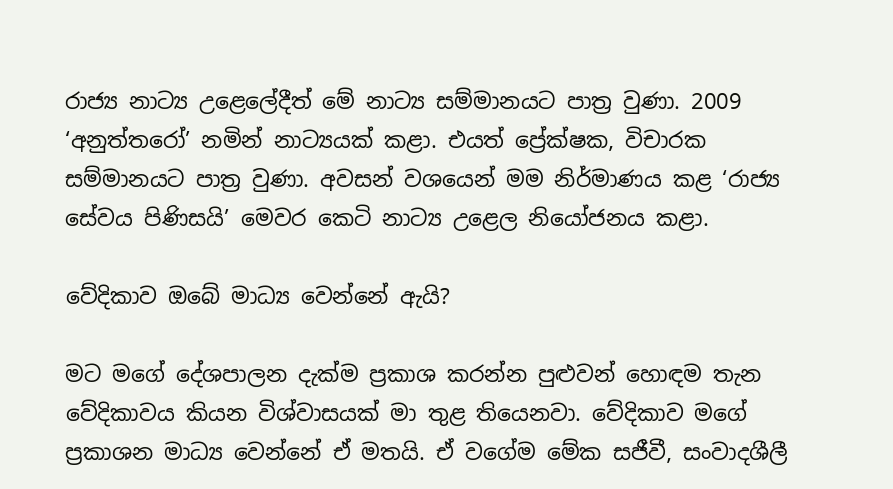රාජ්‍ය නාට්‍ය උළෙලේදීත් මේ නාට්‍ය සම්මානයට පාත්‍ර වුණා. 2009 ‘අනුත්තරෝ’ නමින් නාට්‍යයක් කළා. එයත් ප්‍රේක්ෂක, විචාරක සම්මානයට පාත්‍ර වුණා. අවසන් වශයෙන් මම නිර්මාණය කළ ‘රාජ්‍ය සේවය පිණිසයි’ මෙවර කෙටි නාට්‍ය උළෙල නියෝජනය කළා.

වේදිකාව ඔබේ මාධ්‍ය වෙන්නේ ඇයි?

මට මගේ දේශපාලන දැක්ම ප්‍රකාශ කරන්න පුළුවන් හොඳම තැන වේදිකාවය කියන විශ්වාසයක් මා තුළ තියෙනවා. වේදිකාව මගේ ප්‍රකාශන මාධ්‍ය වෙන්නේ ඒ මතයි. ඒ වගේම මේක සජීවී, සංවාදශීලී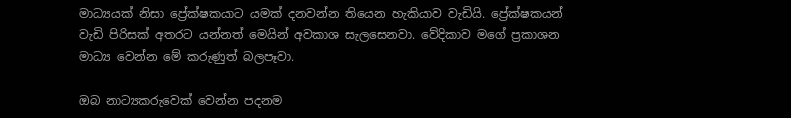මාධ්‍යයක් නිසා ප්‍රේක්ෂකයාට යමක් දනවන්න තියෙන හැකියාව වැඩියි. ප්‍රේක්ෂකයන් වැඩි පිරිසක් අතරට යන්නත් මෙයින් අවකාශ සැලසෙනවා. වේදිකාව මගේ ප්‍රකාශන මාධ්‍ය වෙන්න මේ කරුණුත් බලපෑවා.

ඔබ නාට්‍යකරුවෙක් වෙන්න පදනම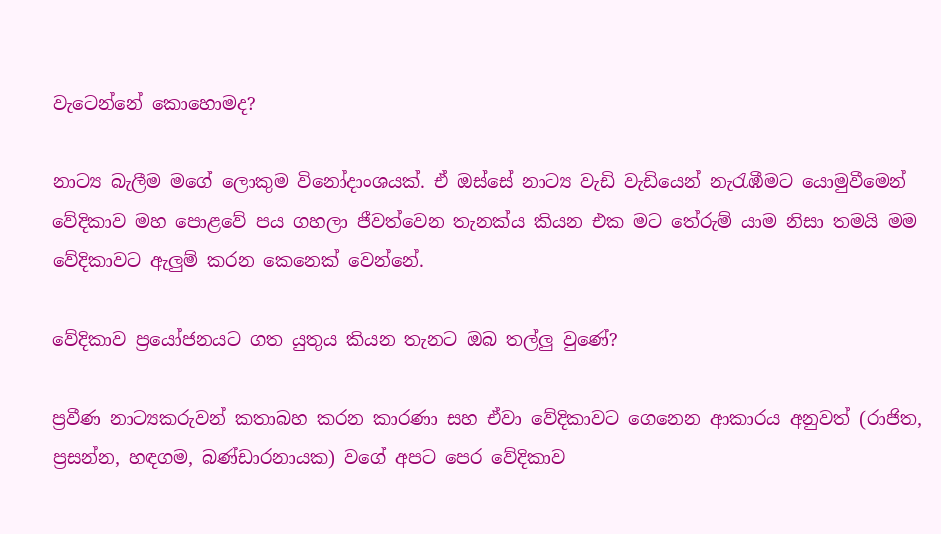වැටෙන්නේ කොහොමද?

නාට්‍ය බැලීම මගේ ලොකුම විනෝදාංශයක්. ඒ ඔස්සේ නාට්‍ය වැඩි වැඩියෙන් නැරැඹීමට යොමුවීමෙන් වේදිකාව මහ පොළවේ පය ගහලා ජීවත්වෙන තැනක්ය කියන එක මට තේරුම් යාම නිසා තමයි මම වේදිකාවට ඇලුම් කරන කෙනෙක් වෙන්නේ.

වේදිකාව ප්‍රයෝජනයට ගත යුතුය කියන තැනට ඔබ තල්ලු වුණේ?

ප්‍රවීණ නාට්‍යකරුවන් කතාබහ කරන කාරණා සහ ඒවා වේදිකාවට ගෙනෙන ආකාරය අනුවත් (රාජිත, ප්‍රසන්න, හඳගම, බණ්ඩාරනායක) වගේ අපට පෙර වේදිකාව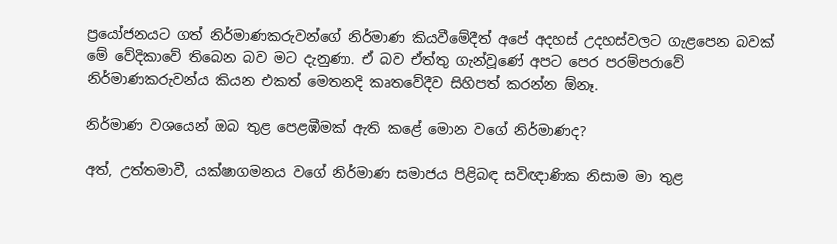ප්‍රයෝජනයට ගත් නිර්මාණකරුවන්ගේ නිර්මාණ කියවීමේදීත් අපේ අදහස් උදහස්වලට ගැළපෙන බවක් මේ වේදිකාවේ තිබෙන බව මට දැනුණා. ඒ බව ඒත්තු ගැන්වූණේ අපට පෙර පරම්පරාවේ නිර්මාණකරුවන්ය කියන එකත් මෙතනදි කෘතවේදීව සිහිපත් කරන්න ඕනෑ.

නිර්මාණ වශයෙන් ඔබ තුළ පෙළඹීමක් ඇති කළේ මොන වගේ නිර්මාණද?

අත්, උත්තමාවී, යක්ෂාගමනය වගේ නිර්මාණ සමාජය පිළිබඳ සවිඥාණික නිසාම මා තුළ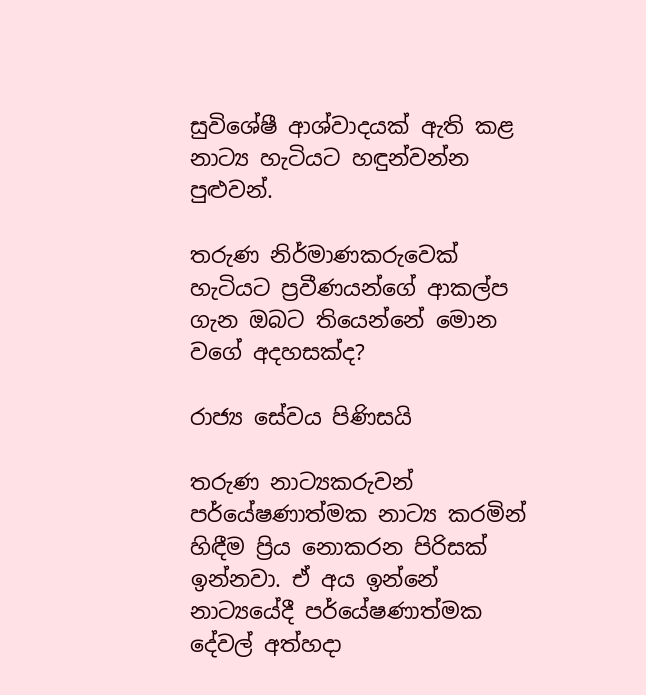සුවිශේෂී ආශ්වාදයක් ඇති කළ නාට්‍ය හැටියට හඳුන්වන්න පුළුවන්.

තරුණ නිර්මාණකරුවෙක් හැටියට ප්‍රවීණයන්ගේ ආකල්ප ගැන ඔබට තියෙන්නේ මොන වගේ අදහසක්ද?

රාජ්‍ය සේවය පිණිසයි

තරුණ නාට්‍යකරුවන් පර්යේෂණාත්මක නාට්‍ය කරමින් හිඳීම ප්‍රිය නොකරන පිරිසක් ඉන්නවා. ඒ අය ඉන්නේ නාට්‍යයේදී පර්යේෂණාත්මක දේවල් අත්හදා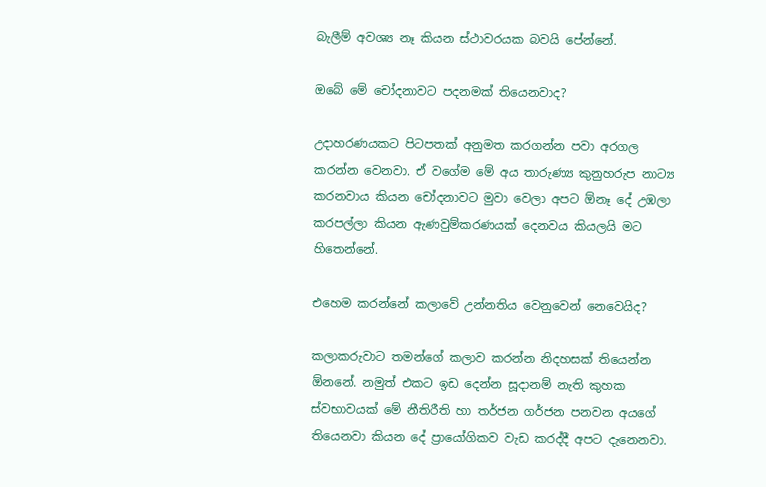බැලීම් අවශ්‍ය නෑ කියන ස්ථාවරයක බවයි පේන්නේ.

ඔබේ මේ චෝදනාවට පදනමක් තියෙනවාද?

උදාහරණයකට පිටපතක් අනුමත කරගන්න පවා අරගල කරන්න වෙනවා. ඒ වගේම මේ අය තාරුණ්‍ය කුනුහරුප නාට්‍ය කරනවාය කියන චෝදනාවට මුවා වෙලා අපට ඕනෑ දේ උඹලා කරපල්ලා කියන ඇණවුම්කරණයක් දෙනවය කියලයි මට හිතෙන්නේ.

එහෙම කරන්නේ කලාවේ උන්නතිය වෙනුවෙන් නෙවෙයිද?

කලාකරුවාට තමන්ගේ කලාව කරන්න නිදහසක් තියෙන්න ඕනනේ. නමුත් එකට ඉඩ දෙන්න සූදානම් නැති කුහක ස්වභාවයක් මේ නීතිරීති හා තර්ජන ගර්ජන පනවන අයගේ තියෙනවා කියන දේ ප්‍රායෝගිකව වැඩ කරද්දී අපට දැනෙනවා.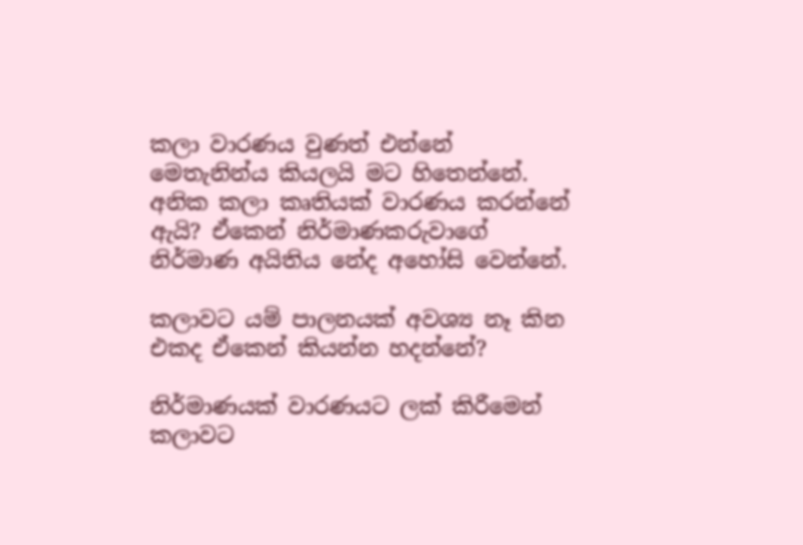කලා වාරණය වුණත් එන්නේ මෙතැනින්ය කියලයි මට හිතෙන්නේ. අනික කලා කෘතියක් වාරණය කරන්නේ ඇයි? ඒකෙන් නිර්මාණකරුවාගේ නිර්මාණ අයිතිය නේද අහෝසි වෙන්නේ.

කලාවට යම් පාලනයක් අවශ්‍ය නෑ කින එකද ඒකෙන් කියන්න හදන්නේ?

නිර්මාණයක් වාරණයට ලක් කිරීමෙන් කලාවට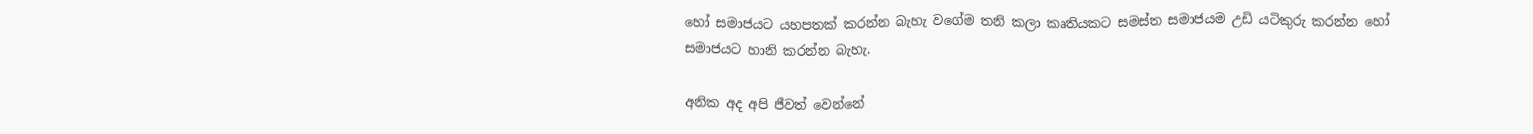හෝ සමාජයට යහපතක් කරන්න බැහැ වගේම තනි කලා කෘතියකට සමස්ත සමාජයම උඩි යටිකුරු කරන්න හෝ සමාජයට හානි කරන්න බැහැ.

අනික අද අපි ජීවත් වෙන්නේ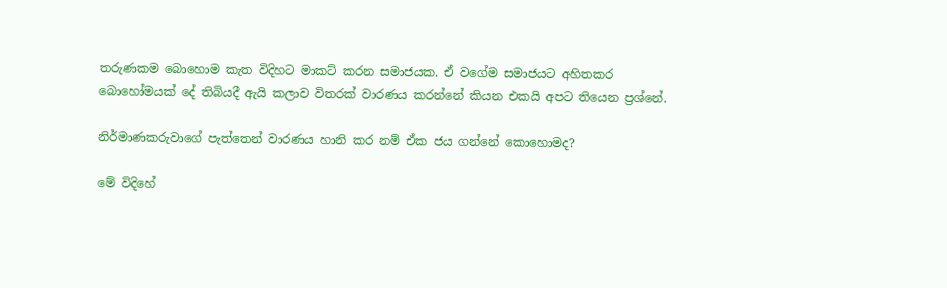තරුණකම බොහොම කැත විදිහට මාකට් කරන සමාජයක. ඒ වගේම සමාජයට අහිතකර බොහෝමයක් දේ තිබියදී ඇයි කලාව විතරක් වාරණය කරන්නේ කියන එකයි අපට තියෙන ප්‍රශ්නේ.

නිර්මාණකරුවාගේ පැත්තෙන් වාරණය හානි කර නම් ඒක ජය ගන්නේ කොහොමද?

මේ විදිහේ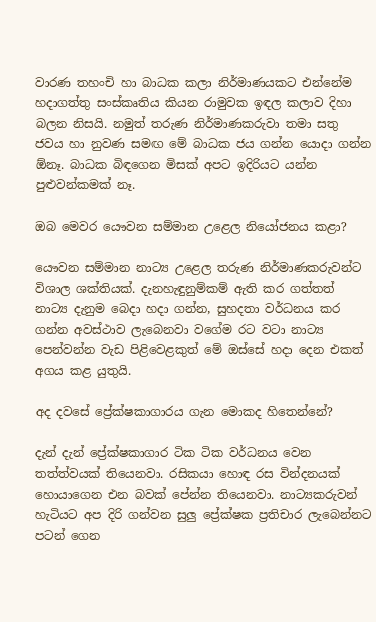වාරණ තහංචි හා බාධක කලා නිර්මාණයකට එන්නේම හදාගත්තු සංස්කෘතිය කියන රාමුවක ඉඳල කලාව දිහා බලන නිසයි. නමුත් තරුණ නිර්මාණකරුවා තමා සතු ජවය හා නුවණ සමඟ මේ බාධක ජය ගන්න යොදා ගන්න ඕනෑ. බාධක බිඳගෙන මිසක් අපට ඉදිරියට යන්න පුළුවන්කමක් නෑ.

ඔබ මෙවර යෞවන සම්මාන උළෙල නියෝජනය කළා?

යෞවන සම්මාන නාට්‍ය උළෙල තරුණ නිර්මාණකරුවන්ට විශාල ශක්තියක්. දැනහැඳුනුම්කම් ඇති කර ගත්තත් නාට්‍ය දැනුම බෙදා හදා ගන්න, සුහදතා වර්ධනය කර ගන්න අවස්ථාව ලැබෙනවා වගේම රට වටා නාට්‍ය පෙන්වන්න වැඩ පිළිවෙළකුත් මේ ඔස්සේ හදා දෙන එකත් අගය කළ යුතුයි.

අද දවසේ ප්‍රේක්ෂකාගාරය ගැන මොකද හිතෙන්නේ?

දැන් දැන් ප්‍රේක්ෂකාගාර ටික ටික වර්ධනය වෙන තත්ත්වයක් තියෙනවා. රසිකයා හොඳ රස වින්දනයක් හොයාගෙන එන බවක් පේන්න තියෙනවා. නාට්‍යකරුවන් හැටියට අප දිරි ගන්වන සුලු ප්‍රේක්ෂක ප්‍රතිචාර ලැබෙන්නට පටන් ගෙන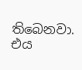තිබෙනවා. එය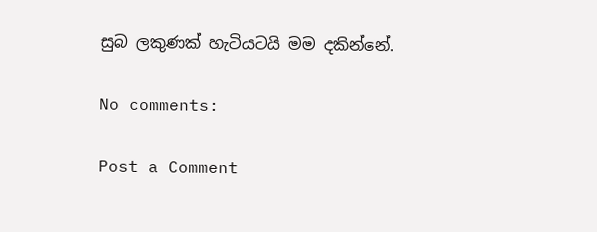සුබ ලකුණක් හැටියටයි මම දකින්නේ.

No comments:

Post a Comment